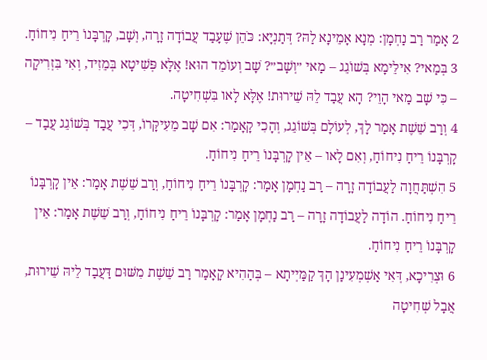2 אָמַר רַב נַחְמָן: מְנָא אָמֵינָא לַהּ? דְּתַנְיָא: כֹּהֵן שֶׁעָבַד עֲבוֹדָה זָרָה, וְשָׁב, קׇרְבָּנוֹ רֵיחַ נִיחוֹחַ.
3 בְּמַאי? אִילֵּימָא בְּשׁוֹגֵג – מַאי ״וְשָׁב״? שָׁב וְעוֹמֵד הוּא! אֶלָּא פְּשִׁיטָא בְּמֵזִיד, וְאִי בִּזְרִיקָה – כִּי שָׁב מַאי הָוֵי? הָא עֲבַד לֵהּ שֵׁירוּת! אֶלָּא לָאו בִּשְׁחִיטָה.
4 וְרַב שֵׁשֶׁת אָמַר לָךְ, לְעוֹלָם בְּשׁוֹגֵג, וְהָכִי קָאָמַר: אִם שָׁב מֵעִיקָּרוֹ, דְּכִי עֲבַד בְּשׁוֹגֵג עֲבַד – קׇרְבָּנוֹ רֵיחַ נִיחוֹחַ, וְאִם לָאו – אֵין קׇרְבָּנוֹ רֵיחַ נִיחוֹחַ.
5 הִשְׁתַּחֲוָה לַעֲבוֹדָה זָרָה – רַב נַחְמָן אָמַר: קׇרְבָּנוֹ רֵיחַ נִיחוֹחַ, וְרַב שֵׁשֶׁת אָמַר: אֵין קׇרְבָּנוֹ רֵיחַ נִיחוֹחַ. הוֹדָה לַעֲבוֹדָה זָרָה – רַב נַחְמָן אָמַר: קׇרְבָּנוֹ רֵיחַ נִיחוֹחַ, וְרַב שֵׁשֶׁת אָמַר: אֵין קׇרְבָּנוֹ רֵיחַ נִיחוֹחַ.
6 וּצְרִיכָא, דְּאִי אַשְׁמְעִינַן הָךְ קַמַּיְיתָא – בְּהַהִיא קָאָמַר רַב שֵׁשֶׁת מִשּׁוּם דַּעֲבַד לֵיהּ שֵׁירוּת, אֲבָל שְׁחִיטָה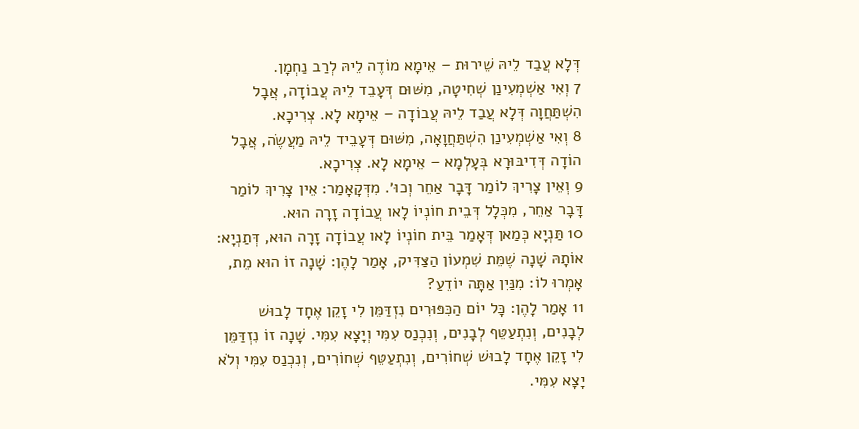דְּלָא עֲבַד לֵיהּ שֵׁירוּת – אֵימָא מוֹדֶה לֵיהּ לְרַב נַחְמָן.
7 וְאִי אַשְׁמְעִינַן שְׁחִיטָה, מִשּׁוּם דְּעָבֵד לֵיהּ עֲבוֹדָה, אֲבָל הִשְׁתַּחֲוָה דְּלָא עֲבַד לֵיהּ עֲבוֹדָה – אֵימָא לָא. צְרִיכָא.
8 וְאִי אַשְׁמְעִינַן הִשְׁתַּחֲוָאָה, מִשּׁוּם דְּעָבֵיד לֵיהּ מַעֲשֶׂה, אֲבָל הוֹדָה דְּדִיבּוּרָא בְּעָלְמָא – אֵימָא לָא. צְרִיכָא.
9 וְאֵין צָרִיךְ לוֹמַר דָּבָר אַחֵר וְכוּ׳. מִדְּקָאָמַר: אֵין צָרִיךְ לוֹמַר דָּבָר אַחֵר, מִכְּלָל דְּבֵית חוֹנְיוֹ לָאו עֲבוֹדָה זָרָה הוּא.
10 תַּנְיָא כְּמַאן דְּאָמַר בֵּית חוֹנְיוֹ לָאו עֲבוֹדָה זָרָה הוּא, דְּתַנְיָא: אוֹתָהּ שָׁנָה שֶׁמֵּת שִׁמְעוֹן הַצַּדִּיק, אָמַר לָהֶן: שָׁנָה זוֹ הוּא מֵת, אָמְרוּ לוֹ: מִנַּיִן אַתָּה יוֹדֵעַ?
11 אָמַר לָהֶן: כׇּל יוֹם הַכִּפּוּרִים נִזְדַּמֵּן לִי זָקֵן אֶחָד לָבוּשׁ לְבָנִים, וְנִתְעַטֵּף לְבָנִים, וְנִכְנַס עִמִּי וְיָצָא עִמִּי. שָׁנָה זוֹ נִזְדַּמֵּן לִי זָקֵן אֶחָד לָבוּשׁ שְׁחוֹרִים, וְנִתְעַטֵּף שְׁחוֹרִים, וְנִכְנַס עִמִּי וְלֹא יָצָא עִמִּי.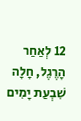12 לְאַחַר הָרֶגֶל, חָלָה שִׁבְעַת יָמִים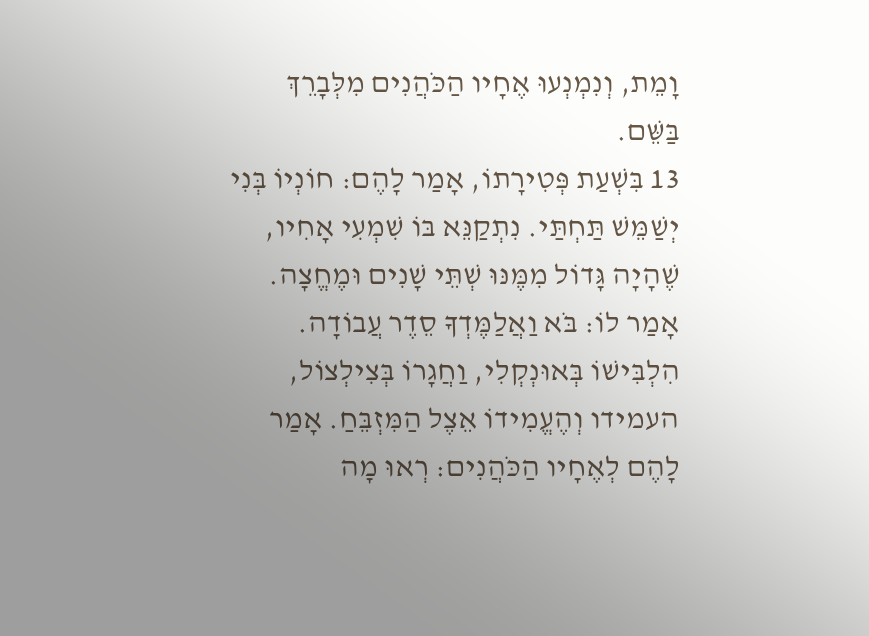וָמֵת, וְנִמְנְעוּ אֶחָיו הַכֹּהֲנִים מִלְּבָרֵךְ בַּשֵּׁם.
13 בִּשְׁעַת פְּטִירָתוֹ, אָמַר לָהֶם: חוֹנְיוֹ בְּנִי יְשַׁמֵּשׁ תַּחְתַּי. נִתְקַנֵּא בּוֹ שִׁמְעִי אָחִיו, שֶׁהָיָה גָּדוֹל מִמֶּנּוּ שְׁתֵּי שָׁנִים וּמֶחֱצָה. אָמַר לוֹ: בֹּא וַאֲלַמֶּדְךָ סֵדֶר עֲבוֹדָה. הִלְבִּישׁוֹ בְּאוּנְקְלִי, וַחֲגָרוֹ בְּצִילְצוֹל, העמידו וְהֶעֱמִידוֹ אֵצֶל הַמִּזְבֵּחַ. אָמַר לָהֶם לְאֶחָיו הַכֹּהֲנִים: רְאוּ מָה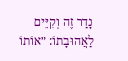נָדַר זֶה וְקִיֵּים לַאֲהוּבָתוֹ: ״אוֹתוֹ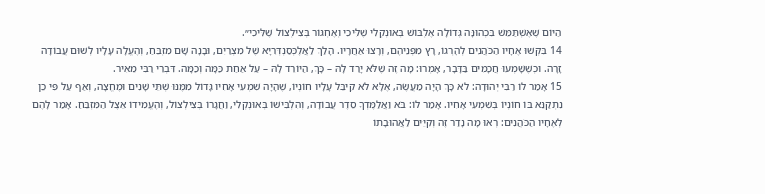הַיּוֹם שֶׁאֶשְׁתַּמֵּשׁ בִּכְהוּנָּה גְּדוֹלָה אֶלְבּוֹשׁ בְּאוּנְקְלִי שֶׁלִּיכִי וְאֶחְגּוֹר בְּצִילְצוֹל שֶׁלִּיכִי״.
14 בִּקְּשׁוּ אֶחָיו הַכֹּהֲנִים לְהׇרְגוֹ, רָץ מִפְּנֵיהֶם, וְרָצוּ אַחֲרָיו. הָלַךְ לַאֲלֶכְּסַנְדְּרִיָּא שֶׁל מִצְרַיִם, וּבָנָה שָׁם מִזְבֵּחַ, וְהֶעֱלָה עָלָיו לְשׁוּם עֲבוֹדָה זָרָה. וּכְשֶׁשָּׁמְעוּ חֲכָמִים בַּדָּבָר, אָמְרוּ: מָה זֶה שֶׁלֹּא יָרַד לָהּ – כָּךְ, הַיּוֹרֵד לָהּ – עַל אַחַת כַּמָּה וְכַמָּה. דִּבְרֵי רַבִּי מֵאִיר.
15 אָמַר לוֹ רַבִּי יְהוּדָה: לֹא כָּךְ הָיָה מַעֲשֶׂה, אֶלָּא לֹא קִיבֵּל עָלָיו חוֹנְיוֹ, שֶׁהָיָה שִׁמְעִי אָחִיו גָּדוֹל מִמֶּנּוּ שְׁתֵּי שָׁנִים וּמֶחֱצָה, וְאַף עַל פִּי כֵן נִתְקַנֵּא בּוֹ חוֹנְיוֹ בְּשִׁמְעִי אָחִיו. אָמַר לוֹ: בֹּא וַאֲלַמֶּדְךָ סֵדֶר עֲבוֹדָה, וְהִלְבִּישׁוֹ בְּאוּנְקְלִי, וַחֲגָרוֹ בְּצִילְצוֹל, וְהֶעֱמִידוֹ אֵצֶל הַמִּזְבֵּחַ. אָמַר לָהֶם לְאֶחָיו הַכֹּהֲנִים: רְאוּ מָה נָדַר זֶה וְקִיֵּים לַאֲהוּבָתוֹ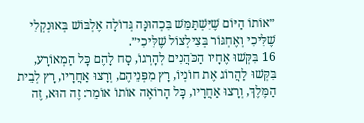״אוֹתוֹ הַיּוֹם שֶׁיִּשְׁתַּמֵּשׁ בִּכְהוּנָּה גְּדוֹלָה אֶלְבּוֹשׁ בְּאוּנְקְלִי שֶׁלִּיכִי וְאֶחְגּוֹר בְּצִילְצוֹל שֶׁלִּיכִי״.
16 בִּקְּשׁוּ אֶחָיו הַכֹּהֲנִים לְהׇרְגוֹ, סָח לָהֶם כׇּל הַמְאוֹרָע, בִּקְּשׁוּ לַהֲרוֹג אֶת חוֹנְיוֹ, רָץ מִפְּנֵיהֶם, וְרָצוּ אַחֲרָיו, רָץ לְבֵית הַמֶּלֶךְ, וְרָצוּ אַחֲרָיו, כׇּל הָרוֹאֶה אוֹתוֹ אוֹמֵר: זֶה הוּא, זֶה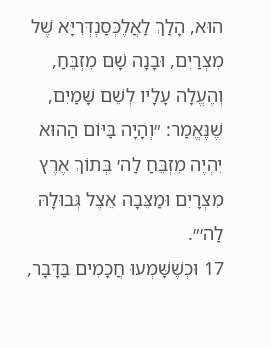הוּא, הָלַךְ לַאֲלֶכְּסַנְדְּרִיָּא שֶׁל מִצְרַיִם, וּבָנָה שָׁם מִזְבֵּחַ, וְהֶעֱלָה עָלָיו לְשֵׁם שָׁמַיִם, שֶׁנֶּאֱמַר: ״וְהָיָה בַּיּוֹם הַהוּא יִהְיֶה מִזְבֵּחַ לַה׳ בְּתוֹךְ אֶרֶץ מִצְרָיִם וּמַצֵּבָה אֵצֶל גְּבוּלָהּ לַה׳״.
17 וּכְשֶׁשָּׁמְעוּ חֲכָמִים בַּדָּבָר,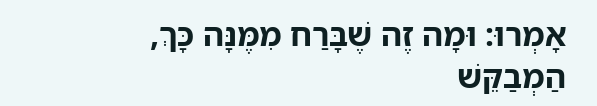אָמְרוּ: וּמָה זֶה שֶׁבָּרַח מִמֶּנָּה כָּךְ, הַמְבַקֵּשׁ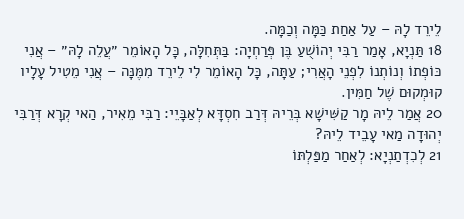לֵירֵד לָהּ – עַל אַחַת כַּמָּה וְכַמָּה.
18 תַּנְיָא, אָמַר רַבִּי יְהוֹשֻׁעַ בֶּן פְּרַחְיָה: בַּתְּחִלָּה, כׇּל הָאוֹמֵר ״עֲלֵה לָהּ״ – אֲנִי כּוֹפְתוֹ וְנוֹתְנוֹ לִפְנֵי הָאֲרִי; עַתָּה, כׇּל הָאוֹמֵר לִי לֵירֵד מִמֶּנָּה – אֲנִי מֵטִיל עָלָיו קוּמְקוּם שֶׁל חַמִּין.
20 אֲמַר לֵיהּ מָר קַשִּׁישָׁא בְּרֵיהּ דְּרַב חִסְדָּא לְאַבָּיֵי: רַבִּי מֵאִיר, הַאי קְרָא דְּרַבִּי יְהוּדָה מַאי עָבֵיד לֵיהּ?
21 לְכִדְתַנְיָא: לְאַחַר מַפַּלְתּוֹ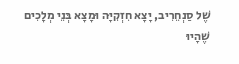שֶׁל סַנְחֵרִיב, יָצָא חִזְקִיָּה וּמָצָא בְּנֵי מְלָכִים שֶׁהָיוּ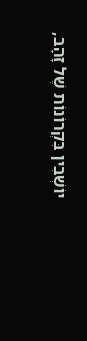יוֹשְׁבִין בִּקְרוֹנוֹת שֶׁל זָהָב,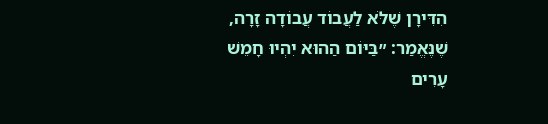הִדִּירָן שֶׁלֹּא לַעֲבוֹד עֲבוֹדָה זָרָה, שֶׁנֶּאֱמַר: ״בַּיּוֹם הַהוּא יִהְיוּ חָמֵשׁ עָרִים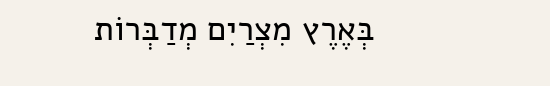בְּאֶרֶץ מִצְרַיִם מְדַבְּרוֹת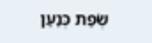שְׂפַת כְּנַעַן